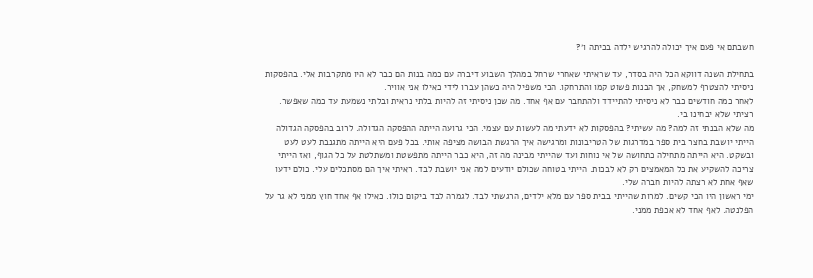חשבתם אי פעם איך יכולה להרגיש ילדה בכיתה ו׳?

בתחילת השנה דווקא הכל היה בסדר, עד שראיתי שאחרי שרחל במהלך השבוע דיברה עם כמה בנות הם כבר לא היו מתקרבות אלי. בהפסקות ניסיתי להצטרף למשחק, אך הבנות פשוט קמו והתרחקו. הכי משפיל היה כשהן עברו לידי כאילו אני אוויר.
לאחר כמה חודשים כבר לא ניסיתי להתיידד ולהתחבר עם אף אחד. מה שכן ניסיתי זה להיות בלתי נראית ובלתי נשמעת עד כמה שאפשר. רציתי שלא יבחינו בי.
מה שלא הבנתי זה למה? מה עשיתי? בהפסקות לא ידעתי מה לעשות עם עצמי. הכי גרועה הייתה ההפסקה הגדולה. לרוב בהפסקה הגדולה הייתי יושבת בחצר בית ספר במדרגות של הטריבונות ומרגישה איך הרגשת הבושה מציפה אותי. בכל פעם היא הייתה מתגנבת לעט לעט ובשקט. היא הייתה מתחילה כתחושה של אי נוחות ועד שהייתי מבינה מה זה, היא כבר הייתה מתפשטת ומשתלטת על כל הגוף, ואז הייתי צריכה להשקיע את כל המאמצים רק לא לבכות. הייתי בטוחה שכולם יודעים למה אני יושבת לבד. ראיתי איך הם מסתכלים עלי. כולם ידעו שאף אחת לא רצתה להיות חברה שלי.
ימי ראשון היו הכי קשים. למרות שהייתי בבית ספר עם מלא ילדים, הרגשתי לבד. לגמרה לבד ביקום כולו. כאילו אף אחד חוץ ממני לא גר על הפלנטה. לאף אחד לא אכפת ממני.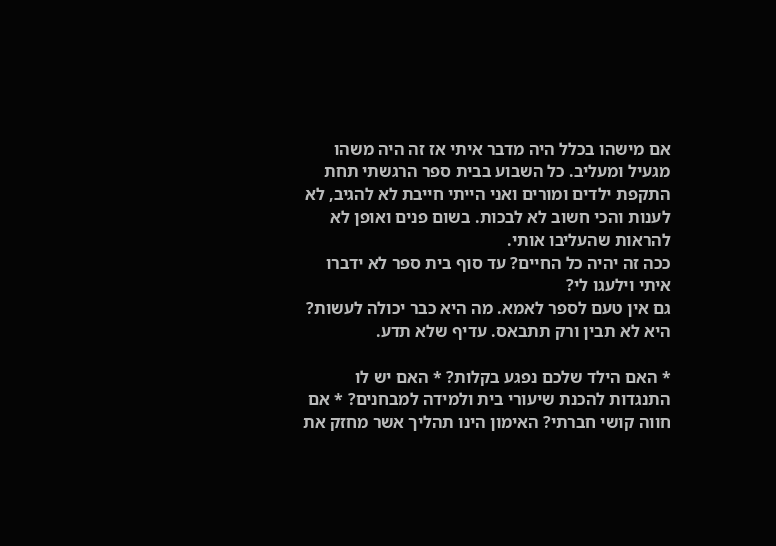אם מישהו בכלל היה מדבר איתי אז זה היה משהו מגעיל ומעליב. כל השבוע בבית ספר הרגשתי תחת התקפת ילדים ומורים ואני הייתי חייבת לא להגיב, לא לענות והכי חשוב לא לבכות. בשום פנים ואופן לא להראות שהעליבו אותי.
ככה זה יהיה כל החיים? עד סוף בית ספר לא ידברו איתי וילעגו לי?
גם אין טעם לספר לאמא. מה היא כבר יכולה לעשות? היא לא תבין ורק תתבאס. עדיף שלא תדע.

* האם הילד שלכם נפגע בקלות? * האם יש לו התנגדות להכנת שיעורי בית ולמידה למבחנים? * אם חווה קושי חברתי? האימון הינו תהליך אשר מחזק את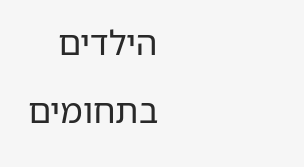הילדים בתחומים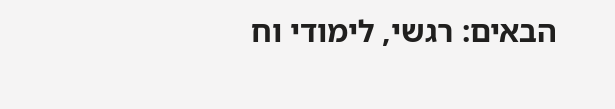הבאים: רגשי, לימודי וח